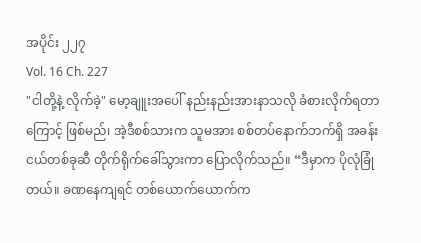အပိုင်း ၂၂၇
Vol. 16 Ch. 227
"ငါတို့နဲ့ လိုက်ခဲ့" မော့ချူးအပေါ် နည်းနည်းအားနာသလို ခံစားလိုက်ရတာကြောင့် ဖြစ်မည်၊ အဲ့ဒီစစ်သားက သူမအား စစ်တပ်နောက်ဘက်ရှိ အခန်းငယ်တစ်ခုဆီ တိုက်ရိုက်ခေါ်သွားကာ ပြောလိုက်သည်။ “ဒီမှာက ပိုလုံခြုံတယ်။ ခဏနေကျရင် တစ်ယောက်ယောက်က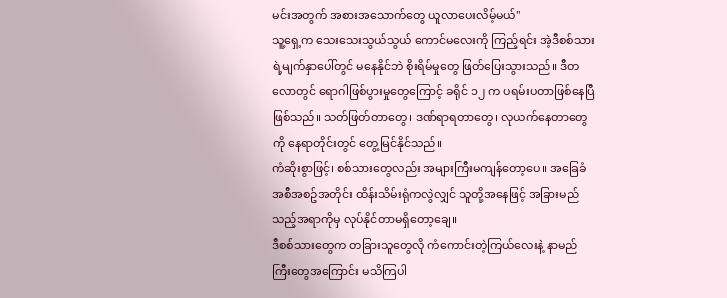မင်းအတွက် အစားအသောက်တွေ ယူလာပေးလိမ့်မယ်"
သူ့ရှေ့က သေးသေးသွယ်သွယ် ကောင်မလေးကို ကြည့်ရင်း အဲ့ဒီစစ်သားရဲ့မျက်နှာပေါ်တွင် မနေနိုင်ဘဲ စိုးရိမ်မှုတွေ ဖြတ်ပြေးသွားသည်။ ဒီတလောတွင် ရောဂါဖြစ်ပွားမှုတွေကြောင့် ခရိုင် ၁၂ က ပရမ်းပတာဖြစ်နေပြီဖြစ်သည်။ သတ်ဖြတ်တာတွေ၊ ဒဏ်ရာရတာတွေ၊ လုယက်နေတာတွေကို နေရာတိုင်းတွင် တွေ့မြင်နိုင်သည်။
ကံဆိုးစွာဖြင့်၊ စစ်သားတွေလည်း အများကြီးမကျန်တော့ပေ။ အခြေခံအစီအစဥ်အတိုင်း ထိန်းသိမ်းရုံကလွဲလျှင် သူတို့အနေဖြင့် အခြားမည်သည့်အရာကိုမှ လုပ်နိုင်တာမရှိတော့ချေ။
ဒီစစ်သားတွေက တခြားသူတွေလို ကံကောင်းတဲ့ကြယ်လေးနဲ့ နာမည်ကြီးတွေအကြောင်း မသိကြပါ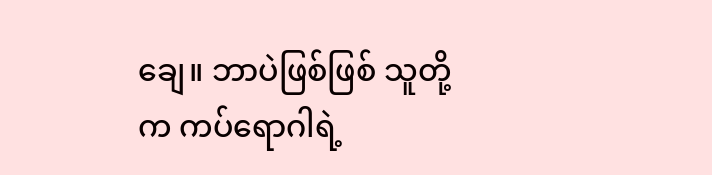ချေ။ ဘာပဲဖြစ်ဖြစ် သူတို့က ကပ်ရောဂါရဲ့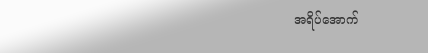အရိပ်အောက်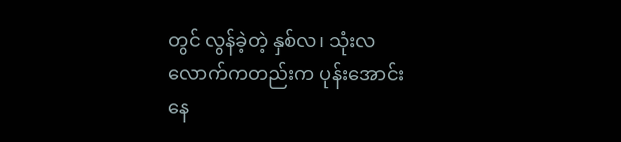တွင် လွန်ခဲ့တဲ့ နှစ်လ၊ သုံးလလောက်ကတည်းက ပုန်းအောင်းနေ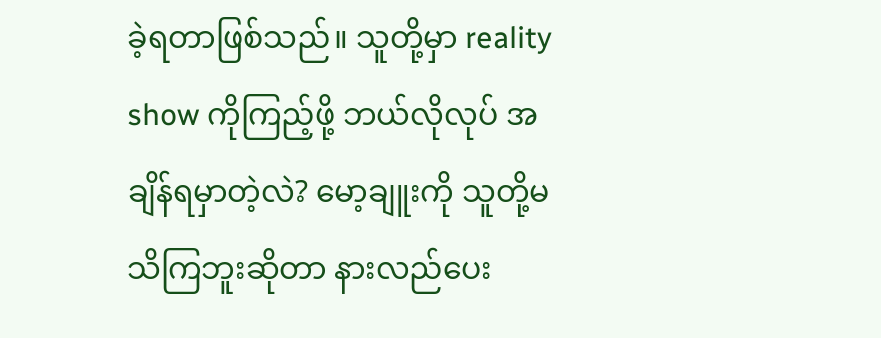ခဲ့ရတာဖြစ်သည်။ သူတို့မှာ reality show ကိုကြည့်ဖို့ ဘယ်လိုလုပ် အချိန်ရမှာတဲ့လဲ? မော့ချူးကို သူတို့မသိကြဘူးဆိုတာ နားလည်ပေး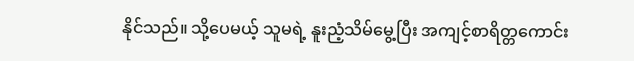နိုင်သည်။ သို့ပေမယ့် သူမရဲ့ နူးညံ့သိမ်မွေ့ပြီး အကျင့်စာရိတ္တကောင်း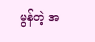မွန်တဲ့ အ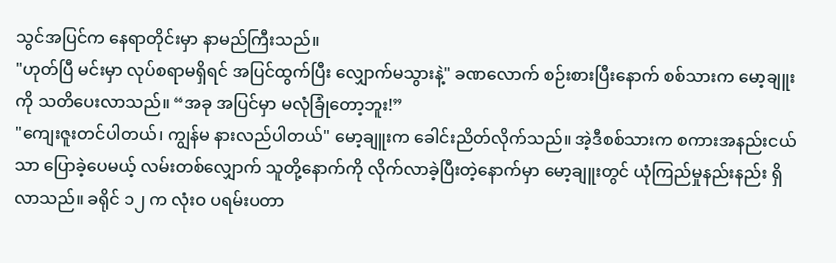သွင်အပြင်က နေရာတိုင်းမှာ နာမည်ကြီးသည်။
"ဟုတ်ပြီ မင်းမှာ လုပ်စရာမရှိရင် အပြင်ထွက်ပြီး လျှောက်မသွားနဲ့" ခဏလောက် စဉ်းစားပြီးနောက် စစ်သားက မော့ချူးကို သတိပေးလာသည်။ “အခု အပြင်မှာ မလုံခြုံတော့ဘူး!”
"ကျေးဇူးတင်ပါတယ်၊ ကျွန်မ နားလည်ပါတယ်" မော့ချူးက ခေါင်းညိတ်လိုက်သည်။ အဲ့ဒီစစ်သားက စကားအနည်းငယ်သာ ပြောခဲ့ပေမယ့် လမ်းတစ်လျှောက် သူတို့နောက်ကို လိုက်လာခဲ့ပြီးတဲ့နောက်မှာ မော့ချူးတွင် ယုံကြည်မှုနည်းနည်း ရှိလာသည်။ ခရိုင် ၁၂ က လုံးဝ ပရမ်းပတာ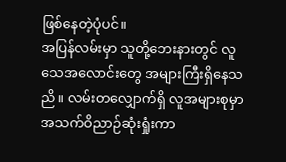ဖြစ်နေတဲ့ပုံပင်။
အပြန်လမ်းမှာ သူတို့ဘေးနားတွင် လူသေအလောင်းတွေ အများကြီးရှိနေသညိ။ လမ်းတလျှောက်ရှိ လူအများစုမှာ အသက်ဝိညာဉ်ဆုံးရှုံးကာ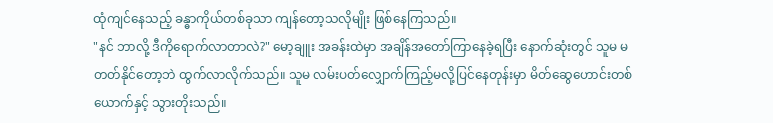ထုံကျင်နေသည့် ခန္ဓာကိုယ်တစ်ခုသာ ကျန်တော့သလိုမျိုး ဖြစ်နေကြသည်။
"နင် ဘာလို့ ဒီကိုရောက်လာတာလဲ?" မော့ချူး အခန်းထဲမှာ အချိန်အတော်ကြာနေခဲ့ရပြီး နောက်ဆုံးတွင် သူမ မတတ်နိုင်တော့ဘဲ ထွက်လာလိုက်သည်။ သူမ လမ်းပတ်လျှောက်ကြည့်မလို့ပြင်နေတုန်းမှာ မိတ်ဆွေဟောင်းတစ်ယောက်နှင့် သွားတိုးသည်။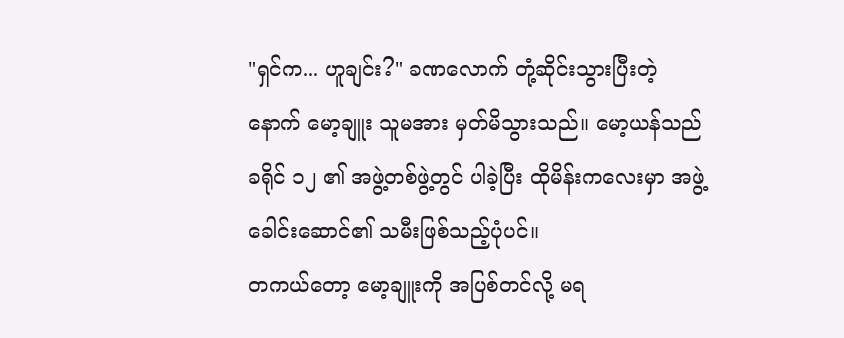"ရှင်က... ဟူချင်း?" ခဏလောက် တုံ့ဆိုင်းသွားပြီးတဲ့နောက် မော့ချူး သူမအား မှတ်မိသွားသည်။ မော့ယန်သည် ခရိုင် ၁၂ ၏ အဖွဲ့တစ်ဖွဲ့တွင် ပါခဲ့ပြီး ထိုမိန်းကလေးမှာ အဖွဲ့ခေါင်းဆောင်၏ သမီးဖြစ်သည့်ပုံပင်။
တကယ်တော့ မော့ချူးကို အပြစ်တင်လို့ မရ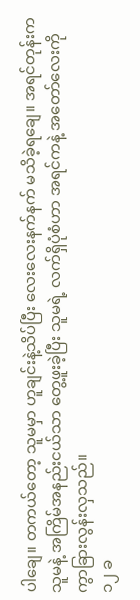ပါချေ။ တကယ်တော့ သူမမှာ ဟူချင်းနဲ့သိပ်ပြီး လေးလေးနက်နက် မသိခဲ့ရချေ။ အရင်တုန်းက သူမနဲ့ အကြိမ်အနည်းငယ်သာ တွေ့ဖူးခဲ့ပြီး သူမရဲ့ လက်ရှိပုံစံဟာ အရင်ကနဲ့ အတော်လေးကို ကွာခြားလွန်းလှသည်။
၁၂ ခ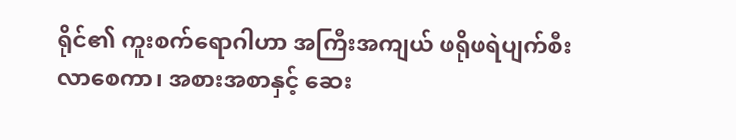ရိုင်၏ ကူးစက်ရောဂါဟာ အကြီးအကျယ် ဖရိုဖရဲပျက်စီးလာစေကာ၊ အစားအစာနှင့် ဆေး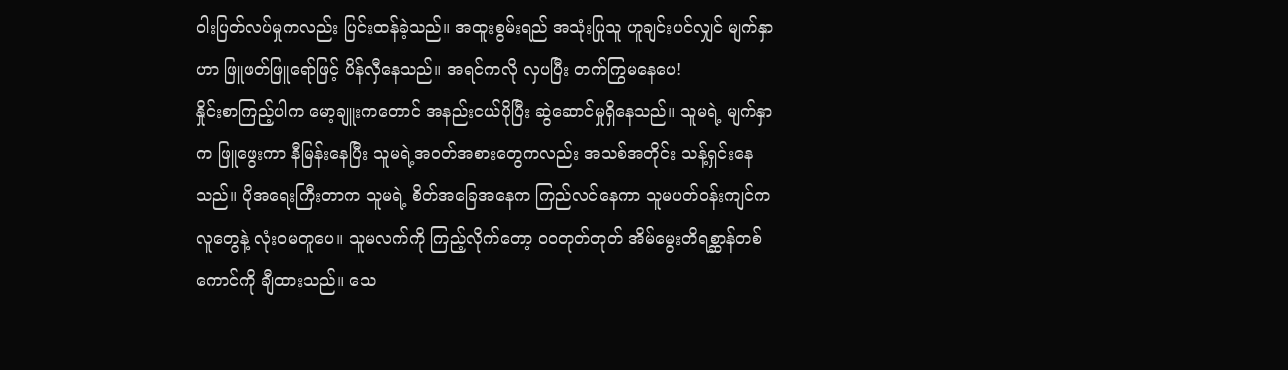ဝါးပြတ်လပ်မှုကလည်း ပြင်းထန်ခဲ့သည်။ အထူးစွမ်းရည် အသုံးပြုသူ ဟူချင်းပင်လျှင် မျက်နှာဟာ ဖြူဖတ်ဖြူရော်ဖြင့် ပိန်လှီနေသည်။ အရင်ကလို လှပပြီး တက်ကြွမနေပေ!
နှိုင်းစာကြည့်ပါက မော့ချူးကတောင် အနည်းငယ်ပိုပြီး ဆွဲဆောင်မှုရှိနေသည်။ သူမရဲ့ မျက်နှာက ဖြူဖွေးကာ နီမြန်းနေပြီး သူမရဲ့အဝတ်အစားတွေကလည်း အသစ်အတိုင်း သန့်ရှင်းနေသည်။ ပိုအရေးကြီးတာက သူမရဲ့ စိတ်အခြေအနေက ကြည်လင်နေကာ သူမပတ်ဝန်းကျင်က လူတွေနဲ့ လုံးဝမတူပေ။ သူမလက်ကို ကြည့်လိုက်တော့ ဝဝတုတ်တုတ် အိမ်မွေးတိရစ္ဆာန်တစ်ကောင်ကို ချီထားသည်။ သေ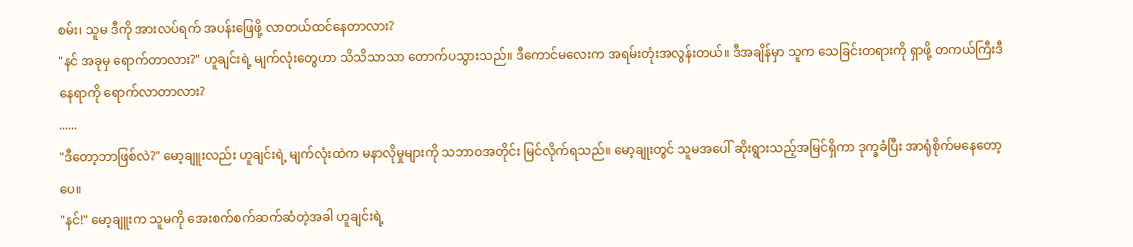စမ်း၊ သူမ ဒီကို အားလပ်ရက် အပန်းဖြေဖို့ လာတယ်ထင်နေတာလား?
"နင် အခုမှ ရောက်တာလား?" ဟူချင်းရဲ့ မျက်လုံးတွေဟာ သိသိသာသာ တောက်ပသွားသည်။ ဒီကောင်မလေးက အရမ်းတုံးအလွန်းတယ်။ ဒီအချိန်မှာ သူက သေခြင်းတရားကို ရှာဖို့ တကယ်ကြီးဒီနေရာကို ရောက်လာတာလား?
......
"ဒီတော့ဘာဖြစ်လဲ?" မော့ချူးလည်း ဟူချင်းရဲ့ မျက်လုံးထဲက မနာလိုမှုများကို သဘာဝအတိုင်း မြင်လိုက်ရသည်။ မော့ချုးတွင် သူမအပေါ် ဆိုးရွားသည့်အမြင်ရှိကာ ဒုက္ခခံပြီး အာရုံစိုက်မနေတော့ပေ။
"နင်!" မော့ချူးက သူမကို အေးစက်စက်ဆက်ဆံတဲ့အခါ ဟူချင်းရဲ့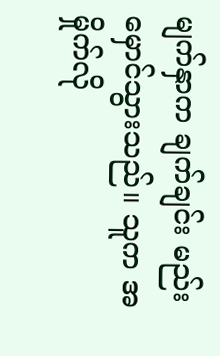မျက်နှာက ချက်ချင်း မည်းမှောင်သွားသည်။ သူက အမှိုက်လို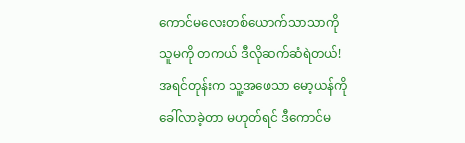ကောင်မလေးတစ်ယောက်သာသာကို သူမကို တကယ် ဒီလိုဆက်ဆံရဲတယ်! အရင်တုန်းက သူ့အဖေသာ မော့ယန်ကို ခေါ်လာခဲ့တာ မဟုတ်ရင် ဒီကောင်မ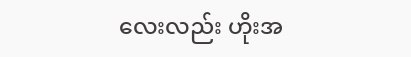လေးလည်း ဟိုးအ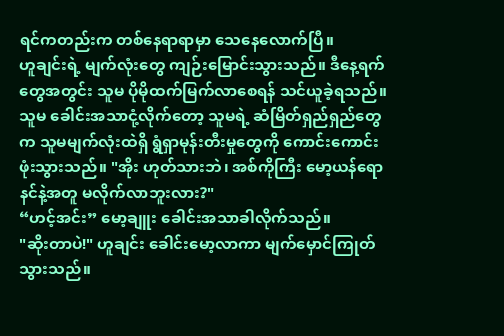ရင်ကတည်းက တစ်နေရာရာမှာ သေနေလောက်ပြီ။
ဟူချင်းရဲ့ မျက်လုံးတွေ ကျဉ်းမြောင်းသွားသည်။ ဒီနေ့ရက်တွေအတွင်း သူမ ပိုမိုထက်မြက်လာစေရန် သင်ယူခဲ့ရသည်။ သူမ ခေါင်းအသာငုံ့လိုက်တော့ သူမရဲ့ ဆံမြိတ်ရှည်ရှည်တွေက သူမမျက်လုံးထဲရှိ ရွံရှာမုန်းတီးမှုတွေကို ကောင်းကောင်း ဖုံးသွားသည်။ "အိုး ဟုတ်သားဘဲ၊ အစ်ကိုကြီး မော့ယန်ရော နင်နဲ့အတူ မလိုက်လာဘူးလား?"
“ဟင့်အင်း” မော့ချူး ခေါင်းအသာခါလိုက်သည်။
"ဆိုးတာပဲ!" ဟူချင်း ခေါင်းမော့လာကာ မျက်မှောင်ကြုတ်သွားသည်။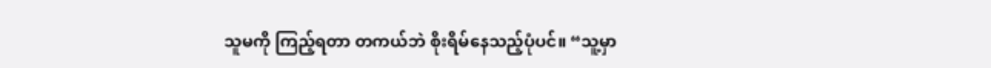သူမကို ကြည့်ရတာ တကယ်ဘဲ စိုးရိမ်နေသည့်ပုံပင်။ “သူ့မှာ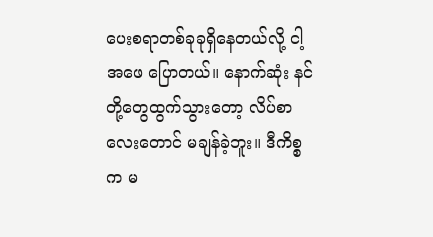ပေးစရာတစ်ခုခုရှိနေတယ်လို့ ငါ့အဖေ ပြောတယ်။ နောက်ဆုံး နင်တို့တွေထွက်သွားတော့ လိပ်စာလေးတောင် မချန်ခဲ့ဘူး။ ဒီကိစ္စက မ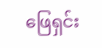ဖြေရှင်း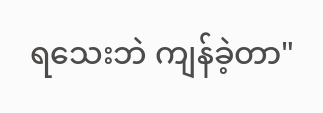ရသေးဘဲ ကျန်ခဲ့တာ"